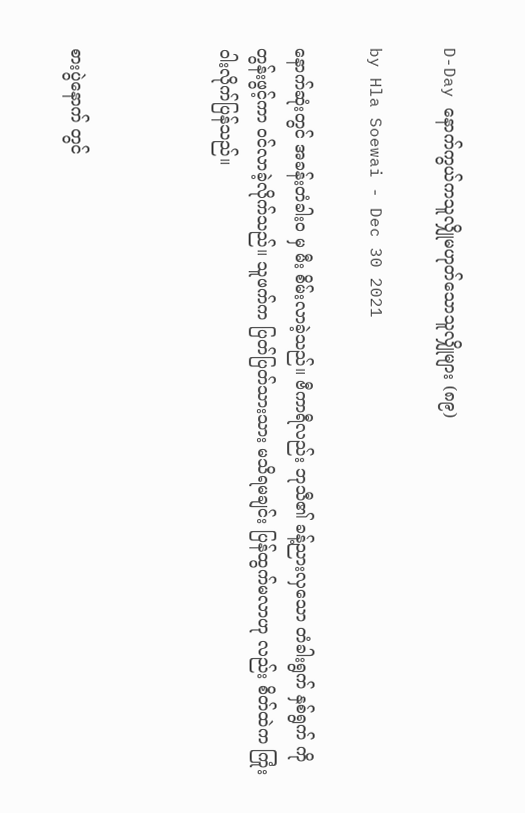D-Day နောက်ကွယ်ကသူလျှိုမဟုတ်သောသူလျှိုများ (၈၉)

by Hla Soewai - Dec 30 2021

နောက်ဆုံးတွင် အခန်းတံခါးဝ မှ မီး စိမ်းလာခဲ့သည်။ ဗီကာရီလည်း ဘုသီ၏ ခန့်ညားလှသော တံခါးရွက် နှစ်ရွက် ကို တွန်းဖွင့်ကာ ဝင်လာခဲ့လိုက်သည်။ သူဖက်က ပြတ်ပြတ်သားသား မသိရမချင်း ပြန်ထွက်မလာဟု လည်း စိတ်ထဲက ကြုံးဝါးလိုက်ပြန်သည်။



စားပွဲနောက် တွင်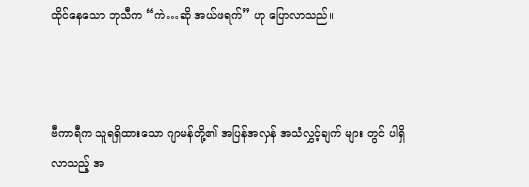ထိုင်နေသော ဘုသီက “ကဲ…ဆို အယ်ဖရက်” ဟု ပြောလာသည်။



ဗီကာရီက သူရရှိထားသော ဂျာမန်တို့၏ အပြန်အလှန် အသံလွှင့်ချက် များ တွင် ပါရှိလာသည့် အ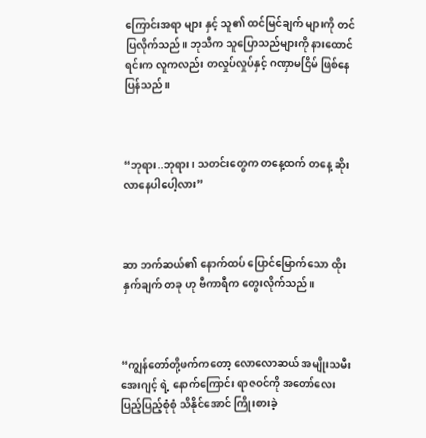ကြောင်းအရာ များ နှင့် သူ၏ ထင်မြင်ချက် များကို တင်ပြလိုက်သည်။ ဘုသီက သူပြောသည်များကို နားထောင်ရင်းက လူကလည်း တလှုပ်လှုပ်နှင့် ဂဏှာမငြိမ် ဖြစ်နေပြန်သည်။



“ဘုရား..ဘုရား၊ သတင်းတွေက တနေ့ထက် တနေ့ ဆိုး လာနေပါပေါ့လား”



ဆာ ဘက်ဆယ်၏ နောက်ထပ် ပြောင်မြောက်သော ထိုးနှက်ချက် တခု ဟု ဗီကာရီက တွေးလိုက်သည်။



“ကျွန်တော်တို့ဖက်ကတော့ လောလောဆယ် အမျိုးသမီး အေးဂျင့် ရဲ့ နောက်ကြောင်း ရာဇဝင်ကို အတော်လေး ပြည့်ပြည့်စုံစုံ သိနိုင်အောင် ကြိုးစားခဲ့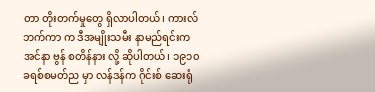တာ တိုးတက်မှုတွေ ရှိလာပါတယ်၊ ကားလ် ဘက်ကာ က ဒီအမျိုးသမီး နာမည်ရင်းက အင်နာ ဗွန် စတိန်နား လို့ ဆိုပါတယ်၊ ၁၉၁၀ ခရစ်စမတ်ည မှာ လန်ဒန်က ဂိုင်းစ် ဆေးရုံ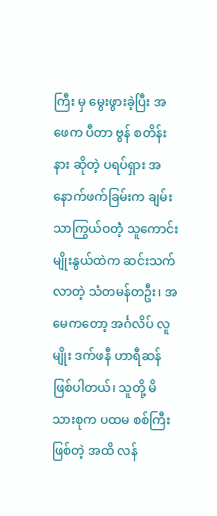ကြီး မှ မွေးဖွားခဲ့ပြီး အဖေက ပီတာ ဗွန် စတိန်းနား ဆိုတဲ့ ပရပ်ရှား အနောက်ဖက်ခြမ်းက ချမ်းသာကြွယ်ဝတဲံ့ သူကောင်းမျိုးနွယ်ထဲက ဆင်းသက်လာတဲ့ သံတမန်တဦး၊ အမေကတော့ အင်္ဂလိပ် လူမျိုး ဒက်ဖနီ ဟာရီဆန် ဖြစ်ပါတယ်၊ သူတို့ မိသားစုက ပထမ စစ်ကြီး ဖြစ်တဲ့ အထိ လန်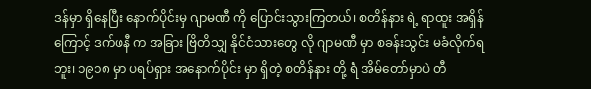ဒန်မှာ ရှိနေပြီး နောက်ပိုင်းမှ ဂျာမဏီ ကို ပြောင်းသွားကြတယ်၊ စတိန်နား ရဲ့ ရာထူး အရှိန်ကြောင့် ဒက်ဖနီ က အခြား ဗြိတိသျှ နိုင်ငံသားတွေ လို ဂျာမဏီ မှာ စခန်းသွင်း မခံလိုက်ရဘူး၊ ၁၉၁၈ မှာ ပရပ်ရှား အနောက်ပိုင်း မှာ ရှိတဲ့ စတိန်နား တို့ ရဲံ အိမ်တော်မှာပဲ တီ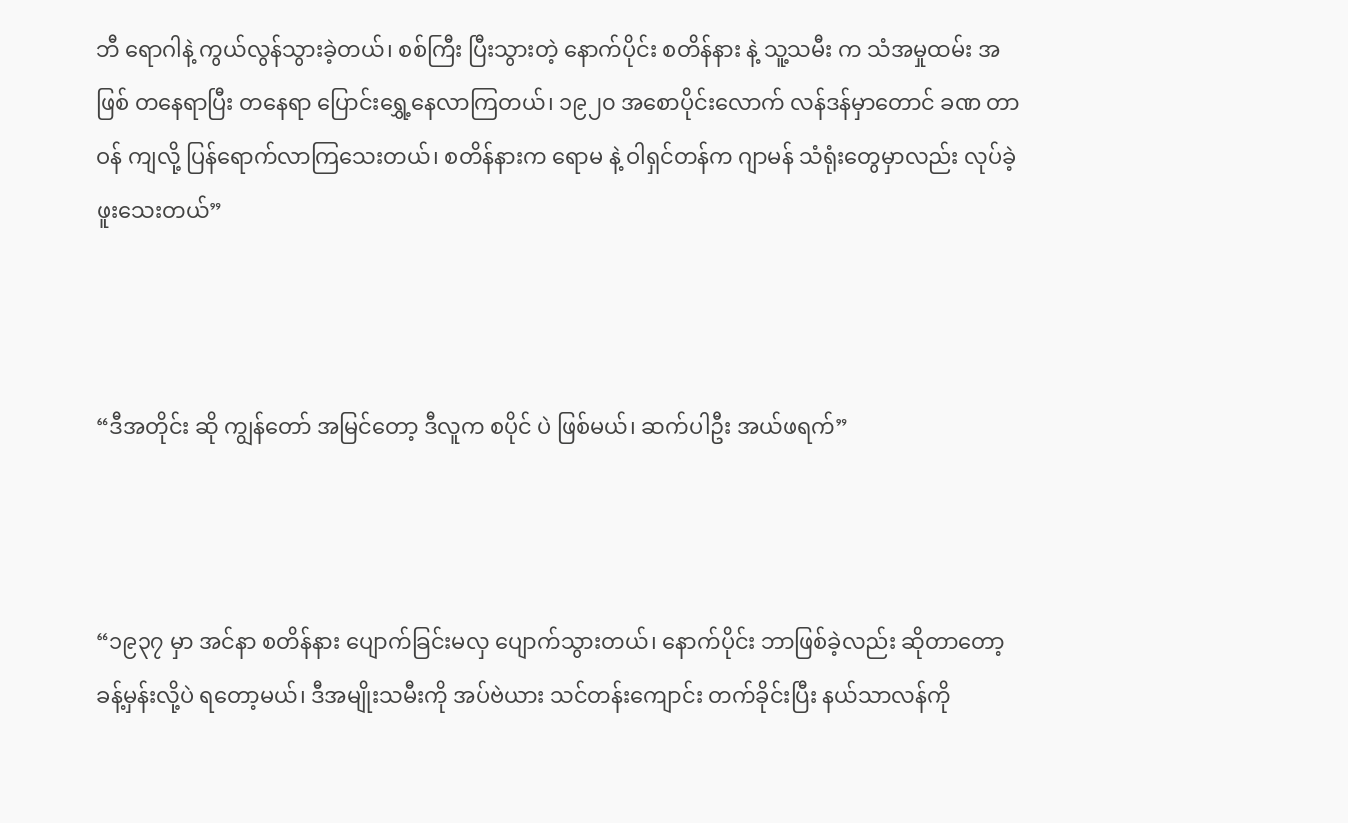ဘီ ရောဂါနဲ့ ကွယ်လွန်သွားခဲ့တယ်၊ စစ်ကြီး ပြီးသွားတဲ့ နောက်ပိုင်း စတိန်နား နဲ့ သူ့သမီး က သံအမှုထမ်း အဖြစ် တနေရာပြီး တနေရာ ပြောင်းရွှေ့နေလာကြတယ်၊ ၁၉၂၀ အစောပိုင်းလောက် လန်ဒန်မှာတောင် ခဏ တာဝန် ကျလို့ ပြန်ရောက်လာကြသေးတယ်၊ စတိန်နားက ရောမ နဲ့ ဝါရှင်တန်က ဂျာမန် သံရုံးတွေမှာလည်း လုပ်ခဲ့ ဖူးသေးတယ်”



“ဒီအတိုင်း ဆို ကျွန်တော် အမြင်တော့ ဒီလူက စပိုင် ပဲ ဖြစ်မယ်၊ ဆက်ပါဦး အယ်ဖရက်”



“၁၉၃၇ မှာ အင်နာ စတိန်နား ပျောက်ခြင်းမလှ ပျောက်သွားတယ်၊ နောက်ပိုင်း ဘာဖြစ်ခဲ့လည်း ဆိုတာတော့ ခန့်မှန်းလို့ပဲ ရတော့မယ်၊ ဒီအမျိုးသမီးကို အပ်ဗဲယား သင်တန်းကျောင်း တက်ခိုင်းပြီး နယ်သာလန်ကို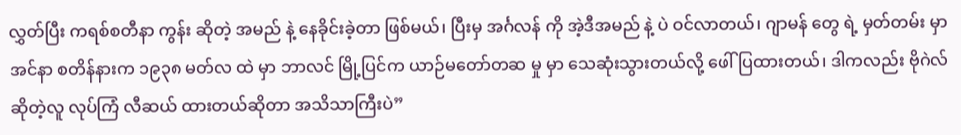လွှတ်ပြီး ကရစ်စတီနာ ကွန်း ဆိုတဲ့ အမည် နဲ့ နေခိုင်းခဲ့တာ ဖြစ်မယ်၊ ပြီးမှ အင်္ဂလန် ကို အဲ့ဒီအမည် နဲ့ ပဲ ဝင်လာတယ်၊ ဂျာမန် တွေ ရဲ့ မှတ်တမ်း မှာ အင်နာ စတိန်နားက ၁၉၃၈ မတ်လ ထဲ မှာ ဘာလင် မြို့ပြင်က ယာဉ်မတော်တဆ မှု မှာ သေဆုံးသွားတယ်လို့ ဖေါ်ပြထားတယ်၊ ဒါကလည်း ဗိုဂဲလ် ဆိုတဲ့လူ လုပ်ကြံ လီဆယ် ထားတယ်ဆိုတာ အသိသာကြီးပဲ”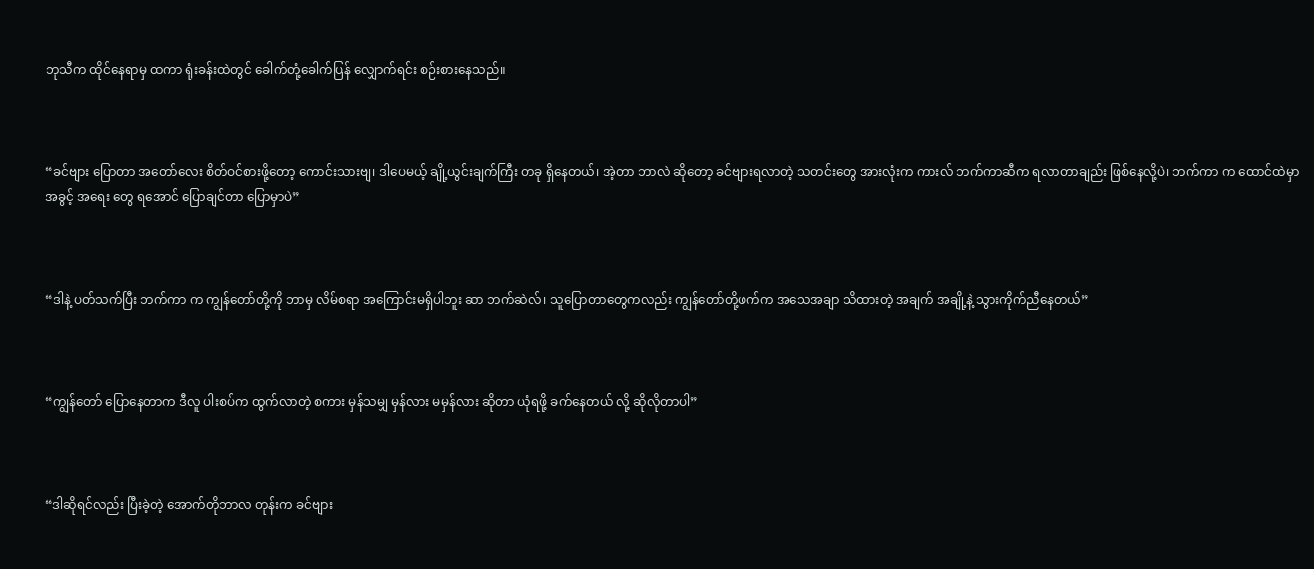ဘုသီက ထိုင်နေရာမှ ထကာ ရုံးခန်းထဲတွင် ခေါက်တုံ့ခေါက်ပြန် လျှောက်ရင်း စဉ်းစားနေသည်။



“ခင်ဗျား ပြောတာ အတော်လေး စိတ်ဝင်စားဖို့တော့ ကောင်းသားဗျ၊ ဒါပေမယ့် ချို့ယွင်းချက်ကြီး တခု ရှိနေတယ်၊ အဲ့တာ ဘာလဲ ဆို‌တော့ ခင်ဗျားရလာတဲ့ သတင်းတွေ အားလုံးက ကားလ် ဘက်ကာဆီက ရလာတာချည်း ဖြစ်‌နေလို့ပဲ၊ ဘက်ကာ က ထောင်ထဲမှာ အခွင့် အရေး တွေ ရအောင် ပြောချင်တာ ပြောမှာပဲ”



“ဒါနဲ့ ပတ်သက်ပြီး ဘက်ကာ က ကျွန်တော်တို့ကို ဘာမှ လိမ်စရာ အကြောင်းမရှိပါဘူး ဆာ ဘက်ဆဲလ်၊ သူပြောတာတွေကလည်း ကျွန်တော်တို့ဖက်က အသေအချာ သိထားတဲ့ အချက် အချို့နဲ့ သွားကိုက်ညီနေတယ်”



“ကျွန်တော် ပြောနေတာက ဒီလူ ပါးစပ်က ထွက်လာတဲ့ စကား မှန်သမျှ မှန်လား မမှန်လား ဆိုတာ ယုံရဖို့ ခက်နေတယ် လို့ ဆိုလိုတာပါ”



“ဒါဆိုရင်လည်း ပြီးခဲ့တဲ့ အောက်တိုဘာလ တုန်းက ခင်ဗျား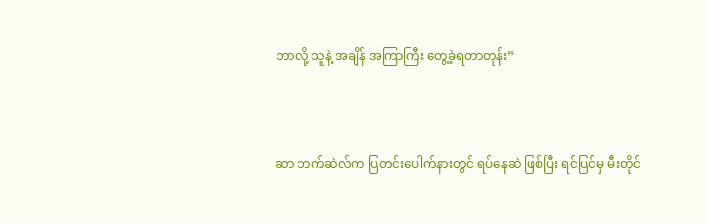ဘာလို့ သူနဲ့ အချိန် အကြာကြီး တွေ့ခဲ့ရတာတုန်း”



ဆာ ဘက်ဆဲလ်က ပြတင်းပေါက်နားတွင် ရပ်နေဆဲ ဖြစ်ပြီး ရင်ပြင်မှ မီးတိုင်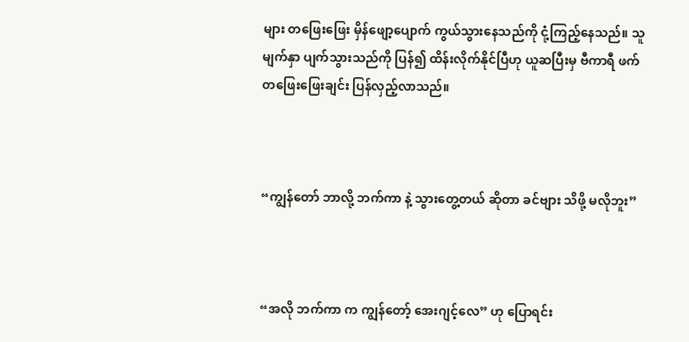များ တဖြေးဖြေး မှိန်ဖျော့ပျောက် ကွယ်သွားနေသည်ကို ငုံ့ကြည့်နေသည်။ သူမျက်နှာ ပျက်သွားသည်ကို ပြန်၍ ထိန်းလိုက်နိုင်ပြီဟု ယူဆပြီးမှ ဗီကာရီ ဖက် တဖြေးဖြေးချင်း ပြန်လှည့်လာသည်။



“ကျွန်တော် ဘာလို့ ဘက်ကာ နဲ့ သွားတွေ့တယ် ဆိုတာ ခင်ဗျား သိဖို့ မလိုဘူး”



“အလို ဘက်ကာ က ကျွန်တော့် အေးဂျင့်လေ” ဟု ပြောရင်း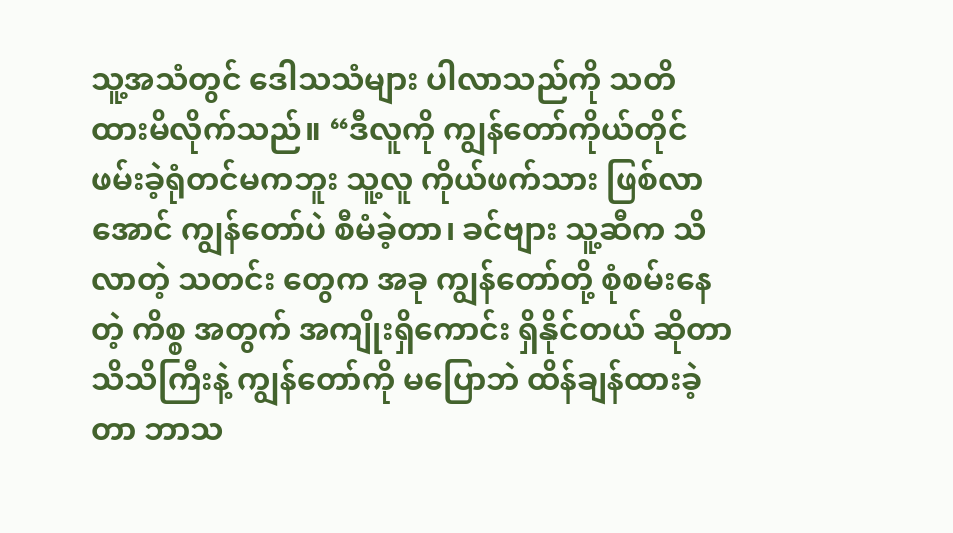သူ့အသံတွင် ဒေါသသံများ ပါလာသည်ကို သတိ ထားမိလိုက်သည်။ “ဒီလူကို ကျွန်တော်ကိုယ်တိုင် ဖမ်းခဲ့ရုံတင်မကဘူး သူ့လူ ကိုယ်ဖက်သား ဖြစ်လာအောင် ကျွန်တော်ပဲ စီမံခဲ့တာ၊ ခင်ဗျား သူ့ဆီက သိလာတဲ့ သတင်း တွေက အခု ကျွန်တော်တို့ စုံစမ်းနေတဲ့ ကိစ္စ အတွက် အကျိုးရှိကောင်း ရှိနိုင်တယ် ဆိုတာ သိသိကြီးနဲ့ ကျွန်တော်ကို မပြောဘဲ ထိန်ချန်ထားခဲ့တာ ဘာသ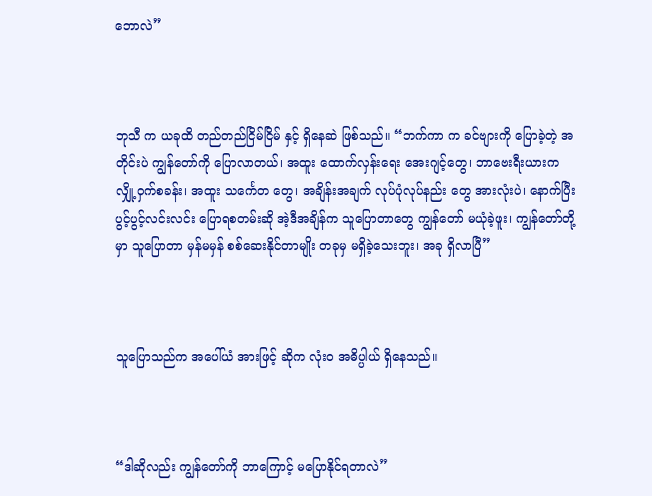ဘောလဲ”



ဘုသီ က ယခုထိ တည်တည်ငြိမ်ငြိမ် နှင့် ရှိနေဆဲ ဖြစ်သည်။ “ဘက်ကာ က ခင်ဗျားကို ‌ပြောခဲ့တဲ့ အတိုင်းပဲ ကျွန်တော်ကို ‌ပြောလာတယ်၊ အထူး ထောက်လှန်းရေး ‌အေးဂျင့်တွေ၊ ဘာဗေးရီးယားက လျှို့ဝှက်စခန်း၊ အထူး သင်္ကေတ တွေ၊ အချိန်းအချက် လုပ်ပုံလုပ်နည်း တွေ အားလုံးပဲ၊ နောက်ပြီး ပွင့်ပွင့်လင်းလင်း ပြောရစတမ်းဆို အဲ့ဒီအချိန်က သူပြောတာတွေ ကျွန်တော် မယုံခဲ့ဖူး၊ ကျွန်တော်တို့မှာ သူပြောတာ မှန်မမှန် စစ်ဆေးနိုင်တာမျိုး တခုမှ မရှိခဲ့သေးဘူး၊ အခု ရှိလာပြီ”



သူပြောသည်က အပေါ်ယံ အားဖြင့် ဆိုက လုံးဝ အဓိပ္ပါယ် ရှိနေသည်။



“ဒါဆိုလည်း ကျွန်တော်ကို ဘာကြောင့် မပြောနိုင်ရတာလဲ”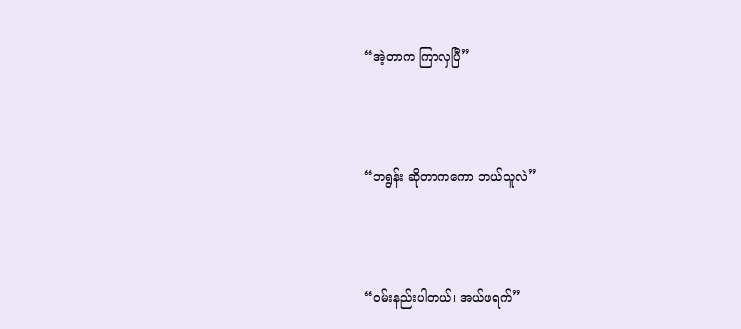“အဲ့တာက ကြာလှပြီ”



“ဘရွန်း ဆိုတာကကော ဘယ်သူလဲ”



“ဝမ်းနည်းပါတယ်၊ အယ်ဖရက်”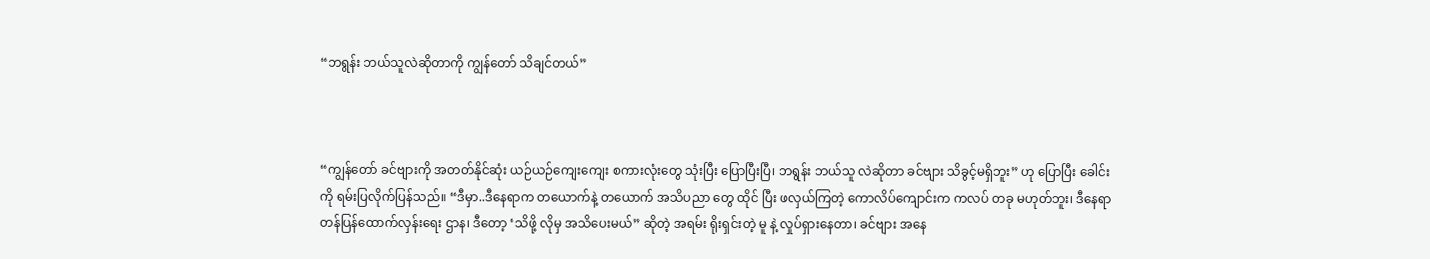“ဘရွန်း ဘယ်သူလဲဆိုတာကို ကျွန်တော် သိချင်တယ်”



“ကျွန်တော် ခင်ဗျားကို အတတ်နိုင်ဆုံး ယဉ်ယဉ်ကျေးကျေး စကားလုံးတွေ သုံးပြီး ပြောပြီးပြီ၊ ဘရွန်း ဘယ်သူ လဲဆိုတာ ခင်ဗျား သိခွင့်မရှိဘူး” ဟု ပြောပြီး ခေါင်းကို ရမ်းပြလိုက်ပြန်သည်။ “ဒီမှာ..ဒီနေရာက တယောက်နဲ့ တယောက် အသိပညာ တွေ ထိုင် ပြီး ဖလှယ်ကြတဲ့ ကောလိပ်ကျောင်းက ကလပ် တခု မဟုတ်ဘူး၊ ဒီနေရာ တန်ပြန်ထောက်လှန်းရေး ဌာန၊ ဒီတော့ ‘သိဖို့ လိုမှ အသိပေးမယ်” ဆိုတဲ့ အရမ်း ရိုးရှင်းတဲ့ မူ နဲ့ လှုပ်ရှားနေတာ၊ ခင်ဗျား အနေ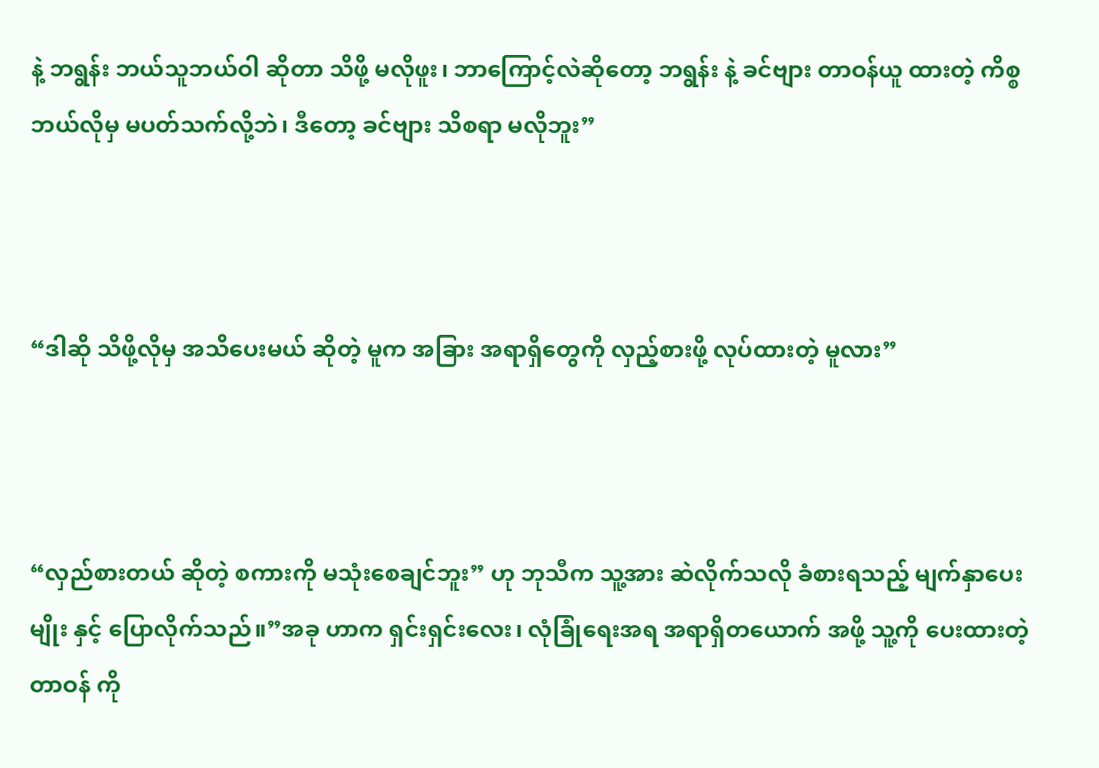နဲ့ ဘရွန်း ဘယ်သူဘယ်ဝါ ဆိုတာ သိဖို့ မလိုဖူး၊ ဘာကြောင့်လဲဆိုတော့ ဘရွန်း နဲ့ ခင်ဗျား တာဝန်ယူ ထားတဲ့ ကိစ္စ ဘယ်လိုမှ မပတ်သက်လို့ဘဲ၊ ဒီတော့ ခင်ဗျား သိစရာ မလိုဘူး”



“ဒါဆို သိဖို့လိုမှ အသိပေးမယ် ဆိုတဲ့ မူက အခြား အရာရှိတွေကို လှည့်စားဖို့ လုပ်ထားတဲ့ မူလား”



“လှည်စားတယ် ဆိုတဲ့ စကားကို မသုံးစေချင်ဘူး” ဟု ဘုသီက သူ့အား ဆဲလိုက်သလို ခံစားရသည့် မျက်နှာပေး မျိုး နှင့် ပြောလိုက်သည်။”အခု ဟာက ရှင်းရှင်းလေး၊ လုံခြုံရေးအရ အရာရှိတယောက် အဖို့ သူ့ကို ပေးထားတဲ့ တာဝန် ကို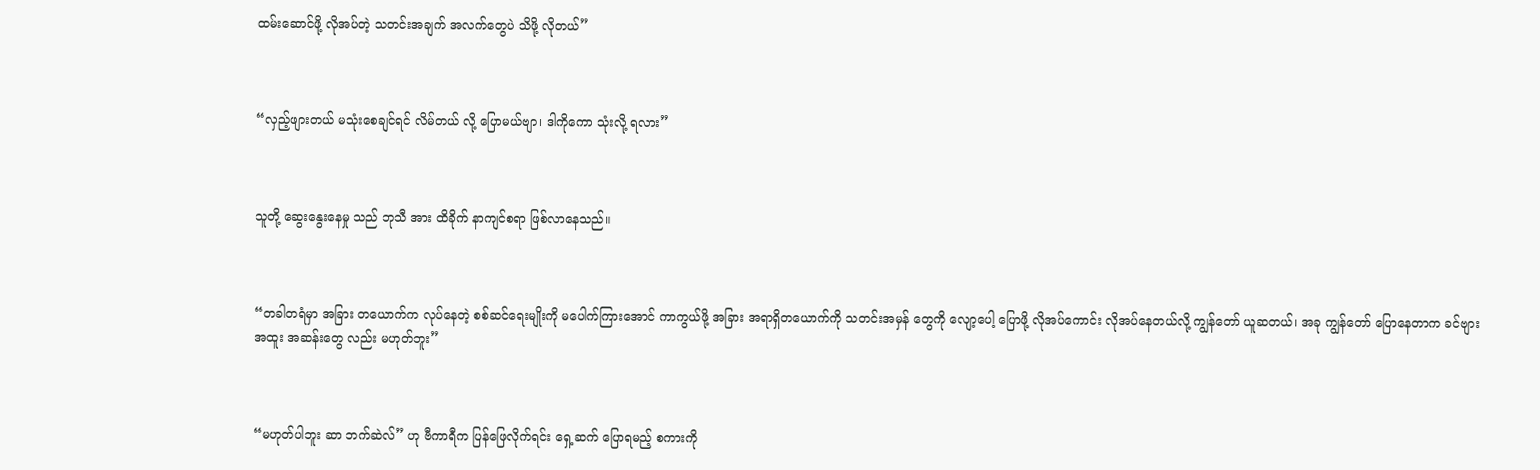ထမ်းဆောင်ဖို့ လိုအပ်တဲ့ သတင်းအချက် အလက်တွေပဲ သိဖို့ လိုတယ်”



“လှည့်ဖျားတယ် မသုံးစေချင်ရင် လိမ်တယ် လို့ ပြောမယ်ဗျာ၊ ဒါကိုကော သုံးလို့ ရလား”



သူတို့ ဆွေးနွေးနေမှု သည် ဘုသီ အား ထိခိုက် နာကျင်စရာ ဖြစ်လာနေသည်။



“တခါတရံမှာ အခြား တယောက်က လုပ်နေတဲ့ စစ်ဆင်ရေးမျိုးကို မပေါက်ကြားအောင် ကာကွယ်ဖို့ အခြား အရာရှိတယောက်ကို သတင်းအမှန် တွေကို လျော့ပေါ့ ပြောဖို့ လိုအပ်ကောင်း လိုအပ်နေတယ်လို့ ကျွန်တော် ယူဆတယ်၊ အခု ကျွန်တော် ပြောနေတာက ခင်ဗျား အထူး အဆန်းတွေ လည်း မဟုတ်ဘူး”



“မဟုတ်ပါဘူး ဆာ ဘက်ဆဲလ်” ဟု ဗီကာရီက ပြန်ဖြေလိုက်ရင်း ရှေ့ဆက် ပြောရမည့် စကားကို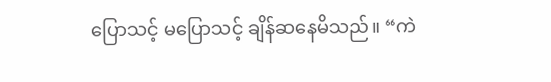ပြောသင့် မပြောသင့် ချိန်ဆနေမိသည်။ “ကဲ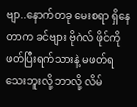ဗျာ..နောက်တခု မေးစရာ ရှိနေတာက ခင်ဗျား ဗိုဂဲလ် ဖိုင်ကို ဖတ်ပြီးရက်သားနဲ့ မဖတ်ရသေးဘူးလို့ ဘာလို့ လိမ်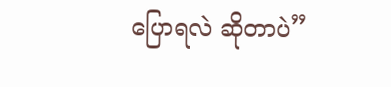ပြောရလဲ ဆိုတာပဲ”